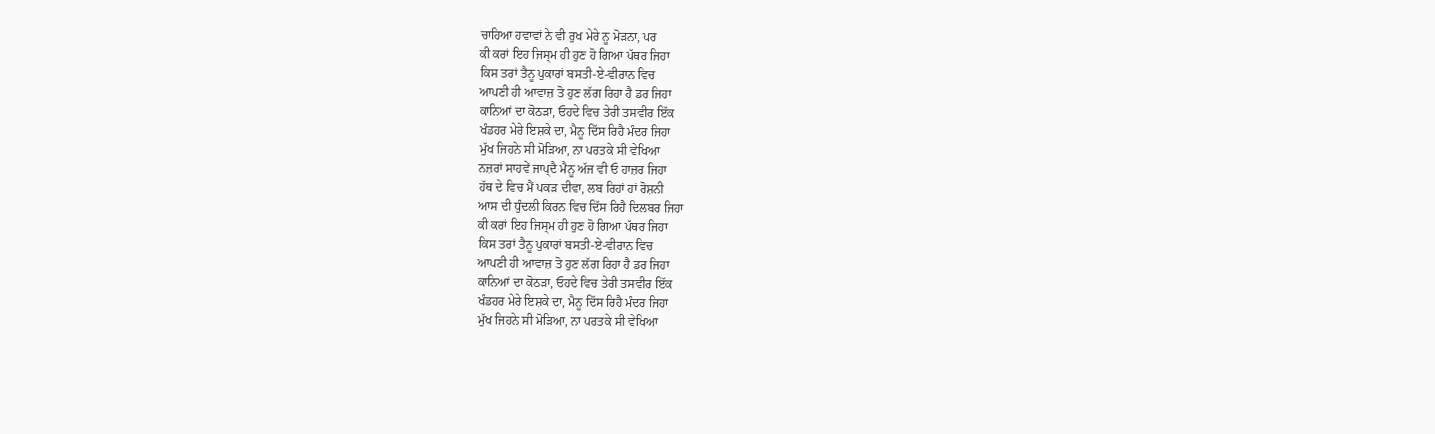ਚਾਹਿਆ ਹਵਾਵਾਂ ਨੇ ਵੀ ਰੁਖ ਮੇਰੇ ਨੂ ਮੋੜਨਾ, ਪਰ
ਕੀ ਕਰਾਂ ਇਹ ਜਿਸ੍ਮ ਹੀ ਹੁਣ ਹੋ ਗਿਆ ਪੱਥਰ ਜਿਹਾ
ਕਿਸ ਤਰਾਂ ਤੈਨੂ ਪੁਕਾਰਾਂ ਬਸਤੀ-ਏ-ਵੀਰਾਨ ਵਿਚ
ਆਪਣੀ ਹੀ ਆਵਾਜ਼ ਤੋ ਹੁਣ ਲੱਗ ਰਿਹਾ ਹੈ ਡਰ ਜਿਹਾ
ਕਾਨਿਆਂ ਦਾ ਕੋਠੜਾ, ਓਹਦੇ ਵਿਚ ਤੇਰੀ ਤਸਵੀਰ ਇੱਕ
ਖੰਡਹਰ ਮੇਰੇ ਇਸ਼ਕੇ ਦਾ, ਮੈਨੂ ਦਿੱਸ ਰਿਹੈ ਮੰਦਰ ਜਿਹਾ
ਮੁੱਖ ਜਿਹਨੇ ਸੀ ਮੋੜਿਆ, ਨਾ ਪਰਤਕੇ ਸੀ ਵੇਖਿਆ
ਨਜ਼ਰਾਂ ਸਾਹਵੇਂ ਜਾਪ੍ਦੈ ਮੈਨੂ ਅੱਜ ਵੀ ਓ ਹਾਜ਼ਰ ਜਿਹਾ
ਹੱਥ ਦੇ ਵਿਚ ਮੈਂ ਪਕੜ ਦੀਵਾ, ਲਬ ਰਿਹਾਂ ਹਾਂ ਰੋਸ਼ਨੀ
ਆਸ ਦੀ ਧੁੰਦਲੀ ਕਿਰਨ ਵਿਚ ਦਿੱਸ ਰਿਹੈ ਦਿਲਬਰ ਜਿਹਾ
ਕੀ ਕਰਾਂ ਇਹ ਜਿਸ੍ਮ ਹੀ ਹੁਣ ਹੋ ਗਿਆ ਪੱਥਰ ਜਿਹਾ
ਕਿਸ ਤਰਾਂ ਤੈਨੂ ਪੁਕਾਰਾਂ ਬਸਤੀ-ਏ-ਵੀਰਾਨ ਵਿਚ
ਆਪਣੀ ਹੀ ਆਵਾਜ਼ ਤੋ ਹੁਣ ਲੱਗ ਰਿਹਾ ਹੈ ਡਰ ਜਿਹਾ
ਕਾਨਿਆਂ ਦਾ ਕੋਠੜਾ, ਓਹਦੇ ਵਿਚ ਤੇਰੀ ਤਸਵੀਰ ਇੱਕ
ਖੰਡਹਰ ਮੇਰੇ ਇਸ਼ਕੇ ਦਾ, ਮੈਨੂ ਦਿੱਸ ਰਿਹੈ ਮੰਦਰ ਜਿਹਾ
ਮੁੱਖ ਜਿਹਨੇ ਸੀ ਮੋੜਿਆ, ਨਾ ਪਰਤਕੇ ਸੀ ਵੇਖਿਆ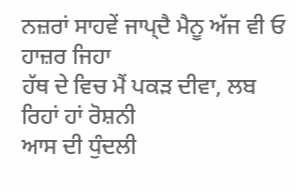ਨਜ਼ਰਾਂ ਸਾਹਵੇਂ ਜਾਪ੍ਦੈ ਮੈਨੂ ਅੱਜ ਵੀ ਓ ਹਾਜ਼ਰ ਜਿਹਾ
ਹੱਥ ਦੇ ਵਿਚ ਮੈਂ ਪਕੜ ਦੀਵਾ, ਲਬ ਰਿਹਾਂ ਹਾਂ ਰੋਸ਼ਨੀ
ਆਸ ਦੀ ਧੁੰਦਲੀ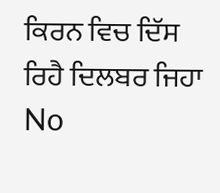ਕਿਰਨ ਵਿਚ ਦਿੱਸ ਰਿਹੈ ਦਿਲਬਰ ਜਿਹਾ
No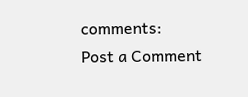comments:
Post a Comment